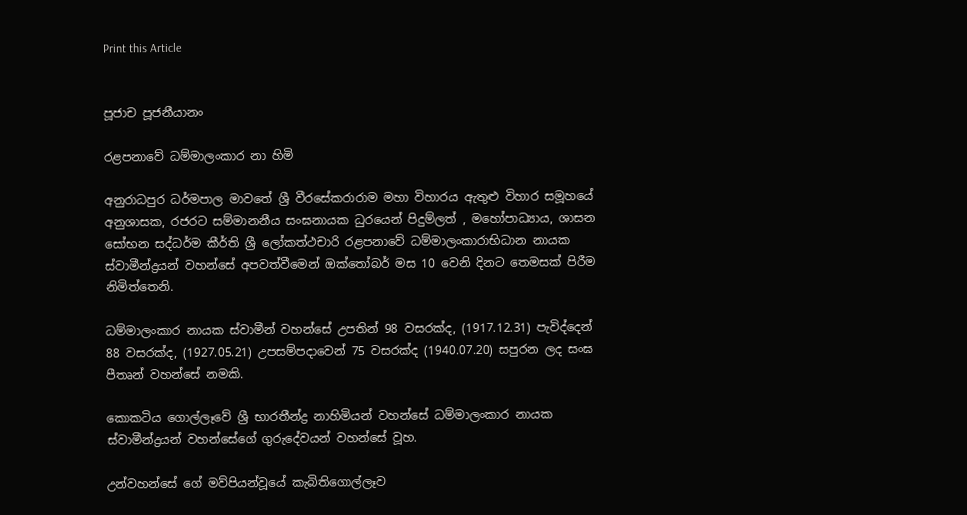Print this Article


පූජාච පූජනීයානං

රළපනාවේ ධම්මාලංකාර නා හිමි

අනුරාධපුර ධර්මපාල මාවතේ ශ්‍රී වීරසේකරාරාම මහා විහාරය ඇතුළු විහාර සමූහයේ අනුශාසක, රජරට සම්මානනීය සංඝනායක ධුරයෙන් පිදුම්ලත් , මහෝපාධ්‍යාය, ශාසන සෝභන සද්ධර්ම කීර්ති ශ්‍රී ලෝකත්ථචාරි රළපනාවේ ධම්මාලංකාරාභිධාන නායක ස්වාමීන්ද්‍රයන් වහන්සේ අපවත්වීමෙන් ඔක්තෝබර් මස 10 වෙනි දිනට තෙමසක් පිරීම නිමිත්තෙනි.

ධම්මාලංකාර නායක ස්වාමීන් වහන්සේ උපතින් 98 වසරක්ද, (1917.12.31) පැවිද්දෙන් 88 වසරක්ද, (1927.05.21) උපසම්පදාවෙන් 75 වසරක්ද (1940.07.20) සපුරන ලද සංඝ පීතෘන් වහන්සේ නමකි.

කොකටිය ගොල්ලෑවේ ශ්‍රී භාරතීන්ද්‍ර නාහිමියන් වහන්සේ ධම්මාලංකාර නායක ස්වාමීන්ද්‍රයන් වහන්සේගේ ගුරුදේවයන් වහන්සේ වූහ.

උන්වහන්සේ ගේ මව්පියන්වූයේ කැබිතිගොල්ලෑව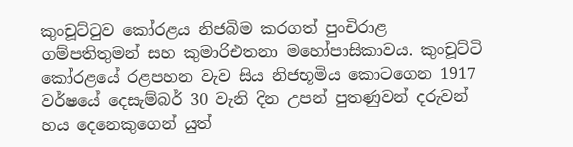කුංචූට්ටුව කෝරළය නිජබිම කරගත් පුංචිරාළ ගම්පතිතුමන් සහ කුමාරිඑතනා මහෝපාසිකාවය. කුංචූට්ටි කෝරළයේ රළපහන වැව සිය නිජභූමිය කොටගෙන 1917 වර්ෂයේ දෙසැම්බර් 30 වැනි දින උපන් පුතණුවන් දරුවන් හය දෙනෙකුගෙන් යුත්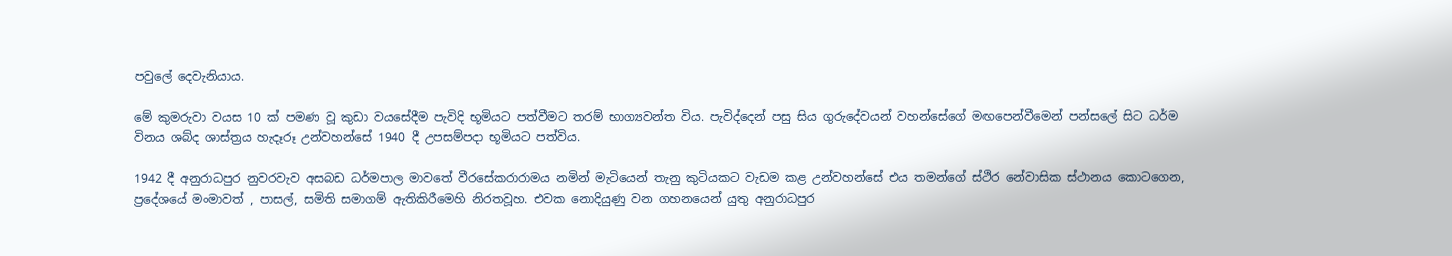පවුලේ දෙවැනියාය.

මේ කුමරුවා වයස 10 ක් පමණ වූ කුඩා වයසේදීම පැවිදි භූමියට පත්වීමට තරම් භාග්‍යවන්ත විය. පැවිද්දෙන් පසු සිය ගුරුදේවයන් වහන්සේගේ මඟපෙන්වීමෙන් පන්සලේ සිට ධර්ම විනය ශබ්ද ශාස්ත්‍රය හැදෑරූ උන්වහන්සේ 1940 දී උපසම්පදා භූමියට පත්විය.

1942 දී අනුරාධපුර නුවරවැව අසබඩ ධර්මපාල මාවතේ වීරසේකරාරාමය නමින් මැටියෙන් තැනු කුටියකට වැඩම කළ උන්වහන්සේ එය තමන්ගේ ස්ථිර නේවාසික ස්ථානය කොටගෙන, ප්‍රදේශයේ මංමාවත් , පාසල්, සමිති සමාගම් ඇතිකිරීමෙහි නිරතවූහ. එවක නොදියුණු වන ගහනයෙන් යුතු අනුරාධපුර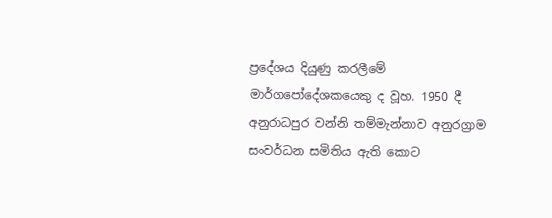ප්‍රදේශය දියුණු කරලීමේ මාර්ගපෝදේශකයෙකු ද වූහ. 1950 දී අනුරාධපුර වන්නි තම්මැන්නාව අනුරග්‍රාම සංවර්ධන සමිතිය ඇති කොට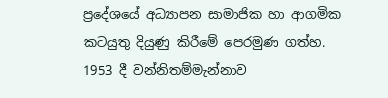ප්‍රදේශයේ අධ්‍යාපන සාමාජික හා ආගමික කටයුතු දියුණු කිරීමේ පෙරමුණ ගත්හ. 1953 දී වන්නිතම්මැන්නාව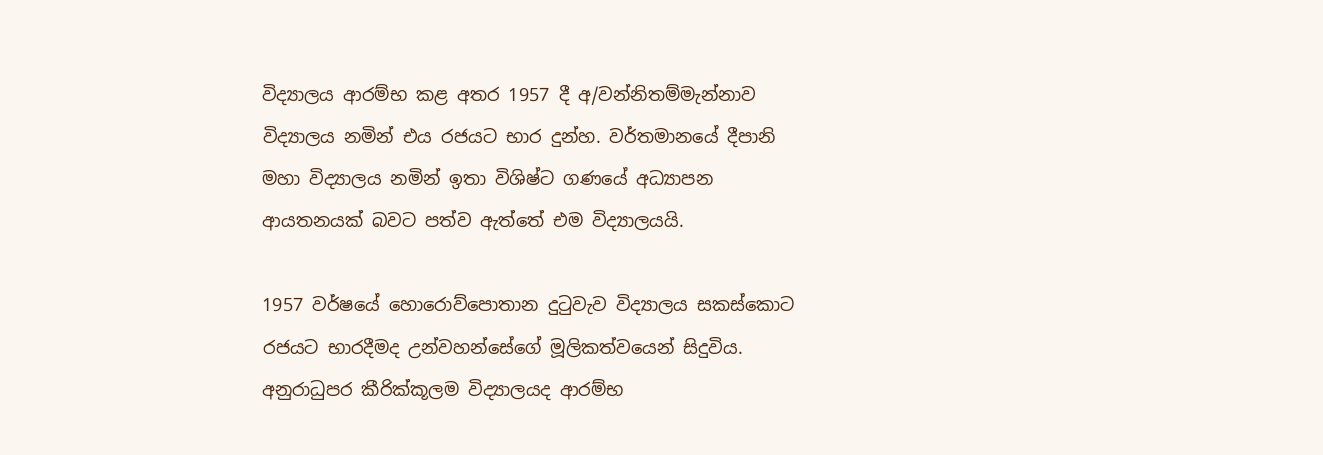විද්‍යාලය ආරම්භ කළ අතර 1957 දී අ/වන්නිතම්මැන්නාව විද්‍යාලය නමින් එය රජයට භාර දුන්හ. වර්තමානයේ දීපානි මහා විද්‍යාලය නමින් ඉතා විශිෂ්ට ගණයේ අධ්‍යාපන ආයතනයක් බවට පත්ව ඇත්තේ එම විද්‍යාලයයි.

1957 වර්ෂයේ හොරොව්පොතාන දුටුවැව විද්‍යාලය සකස්කොට රජයට භාරදීමද උන්වහන්සේගේ මූලිකත්වයෙන් සිදුවිය. අනුරාධුපර කීරික්කූලම විද්‍යාලයද ආරම්භ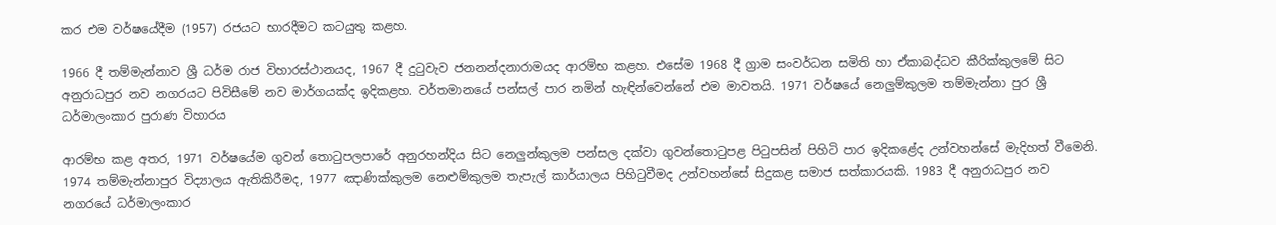කර එම වර්ෂයේදීම (1957) රජයට භාරදීමට කටයුතු කළහ.

1966 දී තම්මැන්නාව ශ්‍රී ධර්ම රාජ විහාරස්ථානයද, 1967 දී දුටුවැව ජනනන්දනාරාමයද ආරම්භ කළහ. එසේම 1968 දී ග්‍රාම සංවර්ධන සමිති හා ඒකාබද්ධව කීරික්කුලමේ සිට අනුරාධපුර නව නගරයට පිවිසීමේ නව මාර්ගයක්ද ඉදිකළහ. වර්තමානයේ පන්සල් පාර නමින් හැඳින්වෙන්නේ එම මාවතයි. 1971 වර්ෂයේ නෙලුම්කුලම තම්මැන්නා පුර ශ්‍රී ධර්මාලංකාර පුරාණ විහාරය

ආරම්භ කළ අතර, 1971 වර්ෂයේම ගුවන් තොටුපලපාරේ අනුරහන්දිය සිට නෙලුන්කුලම පන්සල දක්වා ගුවන්තොටුපළ පිටුපසින් පිහිටි පාර ඉදිකළේද උන්වහන්සේ මැදිහත් වීමෙනි. 1974 තම්මැන්නාපුර විද්‍යාලය ඇතිකිරීමද, 1977 ඤාණික්කුලම නෙළුම්කුලම තැපැල් කාර්යාලය පිහිටුවීමද උන්වහන්සේ සිදුකළ සමාජ සත්කාරයකි. 1983 දී අනුරාධපුර නව නගරයේ ධර්මාලංකාර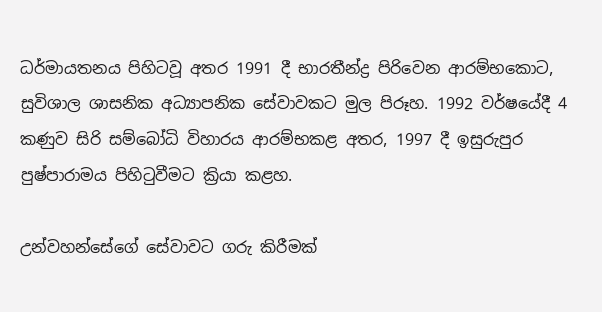ධර්මායතනය පිහිටවූ අතර 1991 දී භාරතීන්ද්‍ර පිරිවෙන ආරම්භකොට, සුවිශාල ශාසනික අධ්‍යාපනික සේවාවකට මුල පිරූහ. 1992 වර්ෂයේදී 4 කණුව සිරි සම්බෝධි විහාරය ආරම්භකළ අතර, 1997 දී ඉසුරුපුර පුෂ්පාරාමය පිහිටුවීමට ක්‍රියා කළහ.

උන්වහන්සේගේ සේවාවට ගරු කිරීමක්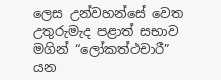ලෙස උන්වහන්සේ වෙත උතුරුමැද පළාත් සභාව මගින් “ලෝකත්ථචාරී” යන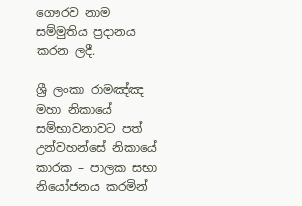ගෞරව නාම සම්මුතිය ප්‍රදානය කරන ලදී.

ශ්‍රී ලංකා රාමඤ්ඤ මහා නිකායේ සම්භාවනාවට පත් උන්වහන්සේ නිකායේ කාරක – පාලක සභා නියෝජනය කරමින්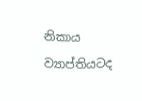නිකාය ව්‍යාප්තියටද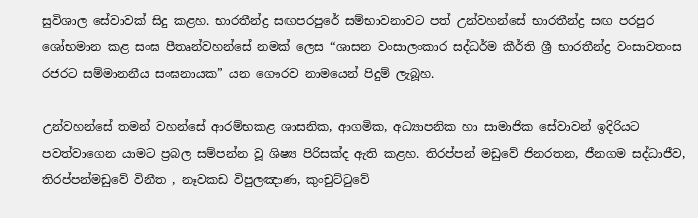සුවිශාල සේවාවක් සිදු කළහ. භාරතීන්ද්‍ර සඟපරපුරේ සම්භාවනාවට පත් උන්වහන්සේ භාරතීන්ද්‍ර සඟ පරපුර ශෝභමාන කළ සංඝ පීතෘන්වහන්සේ නමක් ලෙස “ශාසන වංසාලංකාර සද්ධර්ම කීර්ති ශ්‍රී භාරතීන්ද්‍ර වංසාවතංස රජරට සම්මානනීය සංඝනායක” යන ගෞරව නාමයෙන් පිදුම් ලැබූහ.

උන්වහන්සේ තමන් වහන්සේ ආරම්භකළ ශාසනික, ආගමික, අධ්‍යාපනික හා සාමාජික සේවාවන් ඉදිරියට පවත්වාගෙන යාමට ප්‍රබල සම්පන්න වූ ශිෂ්‍ය පිරිසක්ද ඇති කළහ. තිරප්පන් මඩුවේ ජිනරතන, ජීනගම සද්ධාජීව, තිරප්පන්මඩුවේ විනීත , නෑවකඩ විපුලඤාණ, කුංචුට්ටුවේ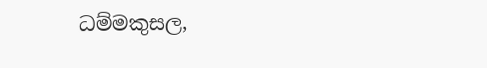ධම්මකුසල,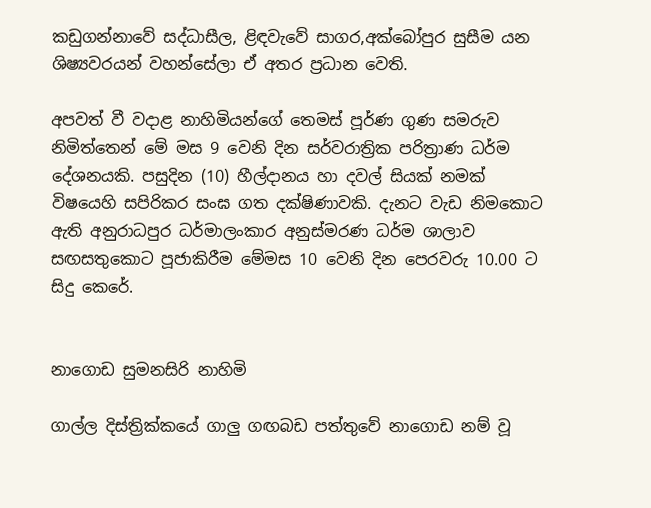කඩුගන්නාවේ සද්ධාසීල, ළිඳවැවේ සාගර,අක්බෝපුර සුසීම යන ශිෂ්‍යවරයන් වහන්සේලා ඒ අතර ප්‍රධාන වෙති.

අපවත් වී වදාළ නාහිමියන්ගේ තෙමස් පූර්ණ ගුණ සමරුව නිමිත්තෙන් මේ මස 9 වෙනි දින සර්වරාත්‍රික පරිත්‍රාණ ධර්ම දේශනයකි. පසුදින (10) හීල්දානය හා දවල් සියක් නමක් විෂයෙහි සපිරිකර සංඝ ගත දක්ෂිණාවකි. දැනට වැඩ නිමකොට ඇති අනුරාධපුර ධර්මාලංකාර අනුස්මරණ ධර්ම ශාලාව සඟසතුකොට පූජාකිරීම මේමස 10 වෙනි දින පෙරවරු 10.00 ට සිදු කෙරේ.


නාගොඩ සුමනසිරි නාහිමි

ගාල්ල දිස්ත්‍රික්කයේ ගාලු ගඟබඩ පත්තුවේ නාගොඩ නම් වූ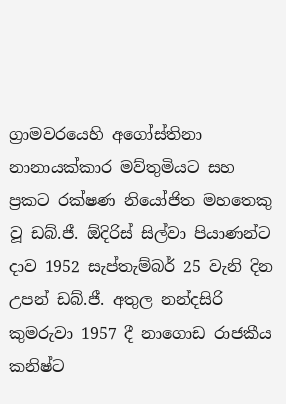ග්‍රාමවරයෙහි අගෝස්තිනා නානායක්කාර මව්තුමියට සහ ප්‍රකට රක්ෂණ නියෝජිත මහතෙකු වූ ඩබ්.ජී. ඕදිරිස් සිල්වා පියාණන්ට දාව 1952 සැප්තැම්බර් 25 වැනි දින උපන් ඩබ්.ජී. අතුල නන්දසිරි කුමරුවා 1957 දී නාගොඩ රාජකීය කනිෂ්ට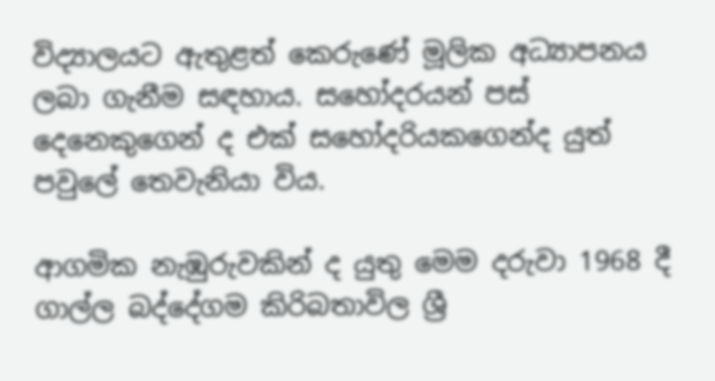විද්‍යාලයට ඇතුළත් කෙරුණේ මූලික අධ්‍යාපනය ලබා ගැනීම සඳහාය. සහෝදරයන් පස් දෙනෙකුගෙන් ද එක් සහෝදරියකගෙන්ද යුත් පවුලේ තෙවැනියා විය.

ආගමික නැඹුරුවකින් ද යුතු මෙම දරුවා 1968 දී ගාල්ල බද්දේගම කිරිබතාවිල ශ්‍රී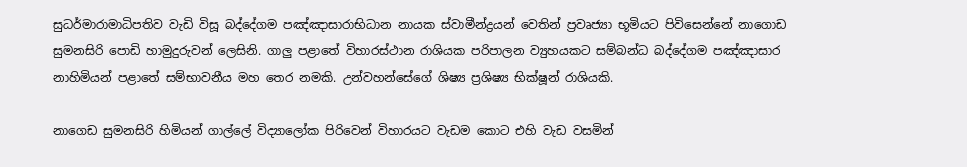සුධර්මාරාමාධිපතිව වැඩි විසූ බද්දේගම පඤ්ඤාසාරාභිධාන නායක ස්වාමීන්ද්‍රයන් වෙතින් ප්‍රවෘජ්‍යා භූමියට පිවිසෙන්නේ නාගොඩ සුමනසිරි පොඩි හාමුදුරුවන් ලෙසිනි. ගාලු පළාතේ විහාරස්ථාන රාශියක පරිපාලන ව්‍යුහයකට සම්බන්ධ බද්දේගම පඤ්ඤාසාර නාහිමියන් පළාතේ සම්භාවනීය මහ තෙර නමකි. උන්වහන්සේගේ ශිෂ්‍ය ප්‍රශිෂ්‍ය භික්ෂූන් රාශියකි.

නාගෙඩ සුමනසිරි හිමියන් ගාල්ලේ විද්‍යාලෝක පිරිවෙන් විහාරයට වැඩම කොට එහි වැඩ වසමින්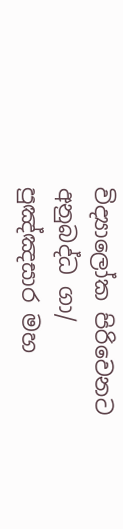විද්‍යාලෝක පිරිවෙනට අනුබද්ධ ගා/ පුඤ්ඤසාර මහ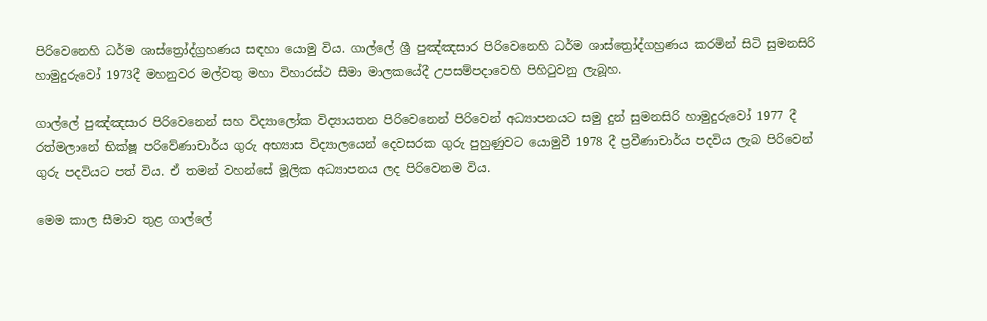පිරිවෙනෙහි ධර්ම ශාස්ත්‍රෝද්ග්‍රහණය සඳහා යොමු විය. ගාල්ලේ ශ්‍රී පුඤ්ඤසාර පිරිවෙනෙහි ධර්ම ශාස්ත්‍රෝද්ගහ්‍රණය කරමින් සිටි සුමනසිරි හාමුදුරුවෝ 1973දී මහනුවර මල්වතු මහා විහාරස්ථ සීමා මාලකයේදී උපසම්පදාවෙහි පිහිටුවනු ලැබූහ.

ගාල්ලේ පුඤ්ඤසාර පිරිවෙනෙන් සහ විද්‍යාලෝක විද්‍යායතන පිරිවෙනෙන් පිරිවෙන් අධ්‍යාපනයට සමු දුන් සුමනසිරි හාමුදුරුවෝ 1977 දී රත්මලානේ භික්ෂූ පරිවේණාචාර්ය ගුරු අභ්‍යාස විද්‍යාලයෙන් දෙවසරක ගුරු පුහුණුවට යොමුවී 1978 දී ප්‍රවීණාචාර්ය පදවිය ලැබ පිරිවෙන් ගුරු පදවියට පත් විය. ඒ තමන් වහන්සේ මූලික අධ්‍යාපනය ලද පිරිවෙනම විය.

මෙම කාල සීමාව තුළ ගාල්ලේ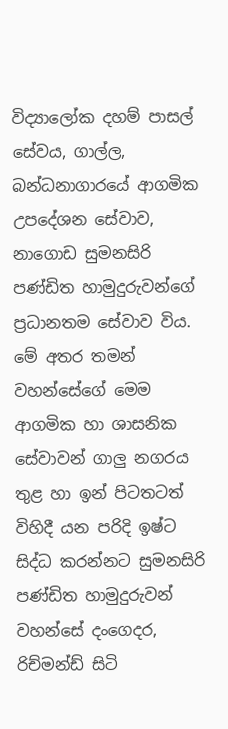විද්‍යාලෝක දහම් පාසල් සේවය, ගාල්ල, බන්ධනාගාරයේ ආගමික උපදේශන සේවාව, නාගොඩ සුමනසිරි පණ්ඩිත හාමුදුරුවන්ගේ ප්‍රධානතම සේවාව විය. මේ අතර තමන් වහන්සේගේ මෙම ආගමික හා ශාසනික සේවාවන් ගාලු නගරය තුළ හා ඉන් පිටතටත් විහිදී යන පරිදි ඉෂ්ට සිද්ධ කරන්නට සුමනසිරි පණ්ඩිත හාමුදුරුවන් වහන්සේ දංගෙදර, රිච්මන්ඩ් සිටි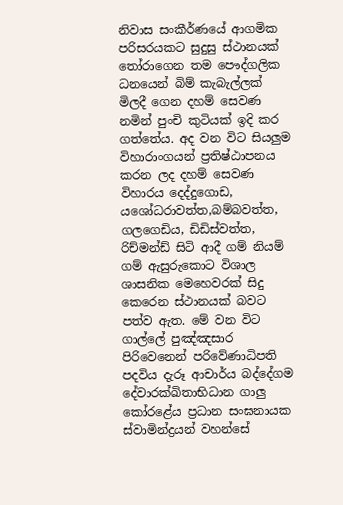නිවාස සංකීර්ණයේ ආගමික පරිසරයකට සුදුසු ස්ථානයක් තෝරාගෙන තම පෞද්ගලික ධනයෙන් බිම් කැබැල්ලක් මිලදී ගෙන දහම් සෙවණ නමින් පුංචි කුටියක් ඉදි කර ගත්තේය. අද වන විට සියලුම විහාරාංගයන් ප්‍රතිෂ්ඨාපනය කරන ලද දහම් සෙවණ විහාරය දෙද්දුගොඩ, යශෝධරාවත්ත,බම්බවත්ත, ගලගෙඩිය, ඩිඩිස්වත්ත, රිච්මන්ඩ් සිටි ආදී ගම් නියම් ගම් ඇසුරුකොට විශාල ශාසනික මෙහෙවරක් සිදු කෙරෙන ස්ථානයක් බවට පත්ව ඇත. මේ වන විට ගාල්ලේ පුඤ්ඤසාර පිරිවෙනෙන් පරිවේණාධිපති පදවිය දැරූ ආචාර්ය බද්දේගම දේවාරක්ඛිතාභිධාන ගාලු කෝරළේය ප්‍රධාන සංඝනායක ස්වාමින්ද්‍රයන් වහන්සේ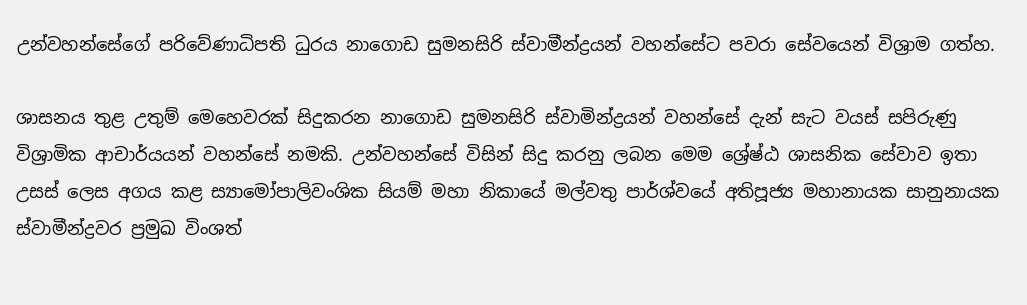උන්වහන්සේගේ පරිවේණාධිපති ධුරය නාගොඩ සුමනසිරි ස්වාමීන්ද්‍රයන් වහන්සේට පවරා සේවයෙන් විශ්‍රාම ගත්හ.

ශාසනය තුළ උතුම් මෙහෙවරක් සිදුකරන නාගොඩ සුමනසිරි ස්වාමින්ද්‍රයන් වහන්සේ දැන් සැට වයස් සපිරුණු විශ්‍රාමික ආචාර්යයන් වහන්සේ නමකි. උන්වහන්සේ විසින් සිදු කරනු ලබන මෙම ශ්‍රේෂ්ඨ ශාසනික සේවාව ඉතා උසස් ලෙස අගය කළ ස්‍යාමෝපාලිවංශික සියම් මහා නිකායේ මල්වතු පාර්ශ්වයේ අතිපූජ්‍ය මහානායක සානුනායක ස්වාමීන්ද්‍රවර ප්‍රමුඛ විංශත්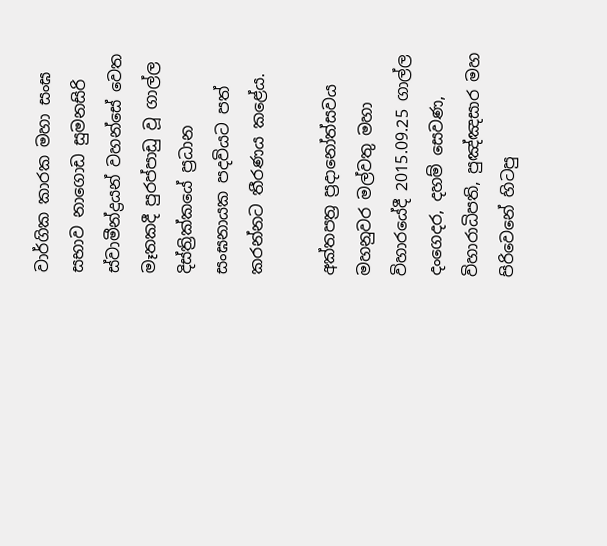වාර්ගික කාරක මහා සංඝ සභාව නාගොඩ සුමනසිරි ස්වාමීන්ද්‍රයන් වහන්සේ වෙත මෑතකදී පුරප්පාඩු වූ ගාල්ල දිස්ත්‍රික්කයේ ප්‍රධාන සංඝනායක පදවියට පත් කරන්නට තීරණය කළේය.

අක්තපත්‍ර ප්‍රදානෝත්සවය මහනුවර මල්වතු මහා විහාරයේදී 2015.09.25 ගාල්ල දංගෙදර, දහම් සෙවණ, විහාරාධිපති, පුඤ්ඤසාර මහ පිරිවෙනේ හිටපු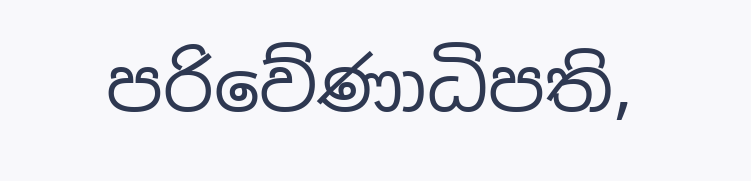පරිවේණාධිපති,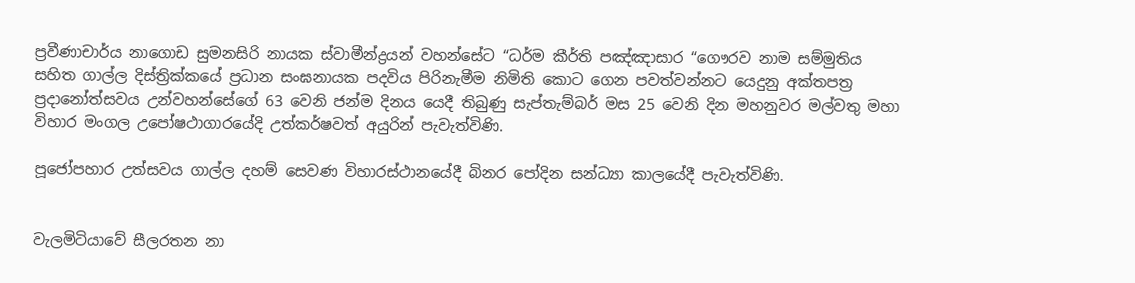ප්‍රවීණාචාර්ය නාගොඩ සුමනසිරි නායක ස්වාමීන්ද්‍රයන් වහන්සේට “ධර්ම කීර්ති පඤ්ඤාසාර “ගෞරව නාම සම්මුතිය සහිත ගාල්ල දිස්ත්‍රික්කයේ ප්‍රධාන සංඝනායක පදවිය පිරිනැමීම නිමිති කොට ගෙන පවත්වන්නට යෙදුනු අක්තපත්‍ර ප්‍රදානෝත්සවය උන්වහන්සේගේ 63 වෙනි ජන්ම දිනය යෙදී තිබුණු සැප්තැම්බර් මස 25 වෙනි දින මහනුවර මල්වතු මහා විහාර මංගල උපෝෂථාගාරයේදි උත්කර්ෂවත් අයුරින් පැවැත්විණි.

පූජෝපහාර උත්සවය ගාල්ල දහම් සෙවණ විහාරස්ථානයේදී බිනර පෝදින සන්ධ්‍යා කාලයේදී පැවැත්විණි.


වැලමිටියාවේ සීලරතන නා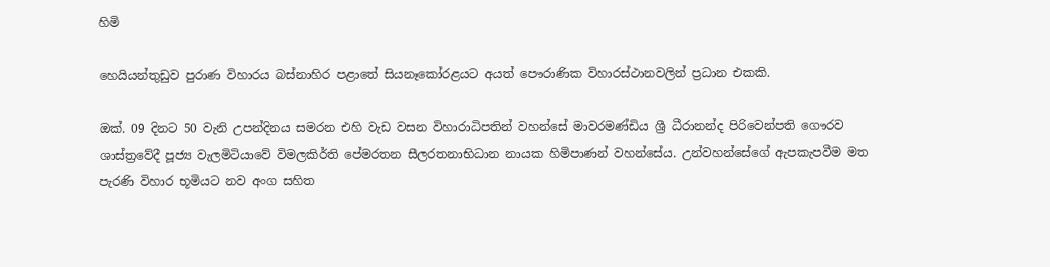හිමි

හෙයියන්තුඩුව පුරාණ විහාරය බස්නාහිර පළාතේ සියනෑකෝරළයට අයත් පෞරාණික විහාරස්ථානවලින් ප්‍රධාන එකකි.

ඔක්. 09 දිනට 50 වැනි උපන්දිනය සමරන එහි වැඩ වසන විහාරාධිපතින් වහන්සේ මාවරමණ්ඩිය ශ්‍රී ධීරානන්ද පිරිවෙන්පති ගෞරව ශාස්ත්‍රවේදී පූජ්‍ය වැලමිටියාවේ විමලකිර්ති පේමරතන සීලරතනාභිධාන නායක හිමිපාණන් වහන්සේය. උන්වහන්සේගේ ඇපකැපවීම මත පැරණි විහාර භූමියට නව අංග සහිත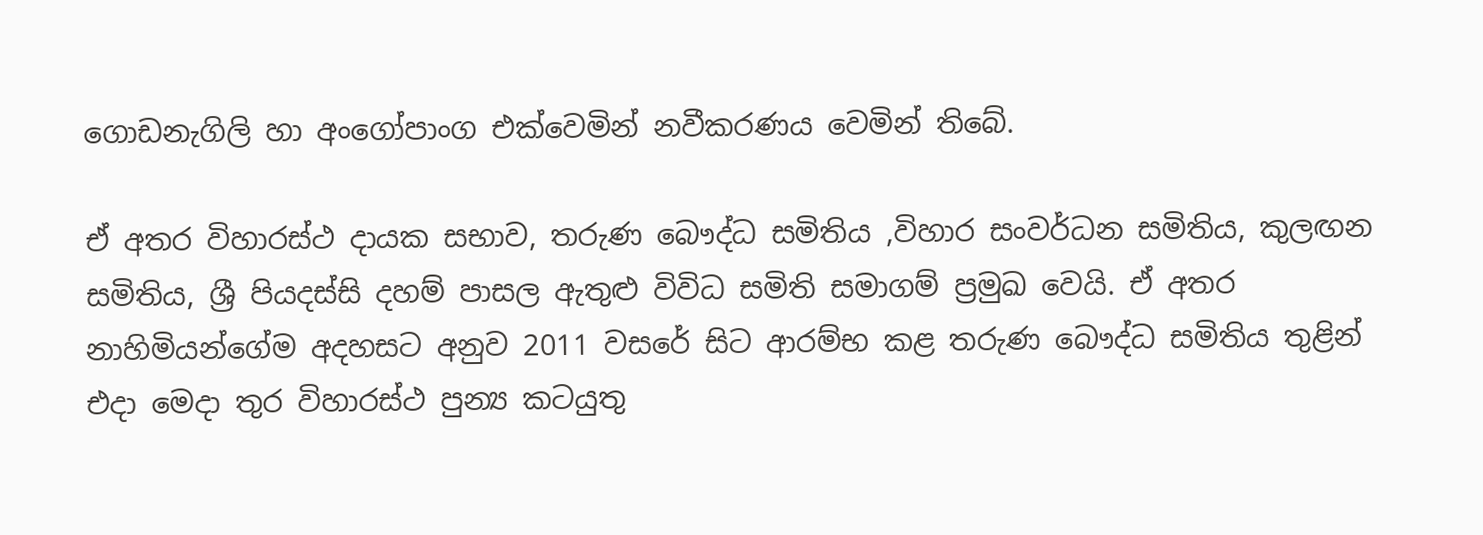ගොඩනැගිලි හා අංගෝපාංග එක්වෙමින් නවීකරණය වෙමින් තිබේ.

ඒ අතර විහාරස්ථ දායක සභාව, තරුණ බෞද්ධ සමිතිය ,විහාර සංවර්ධන සමිතිය, කුලඟන සමිතිය, ශ්‍රී පියදස්සි දහම් පාසල ඇතුළු විවිධ සමිති සමාගම් ප්‍රමුඛ වෙයි. ඒ අතර නාහිමියන්ගේම අදහසට අනුව 2011 වසරේ සිට ආරම්භ කළ තරුණ බෞද්ධ සමිතිය තුළින් එදා මෙදා තුර විහාරස්ථ පුන්‍ය කටයුතු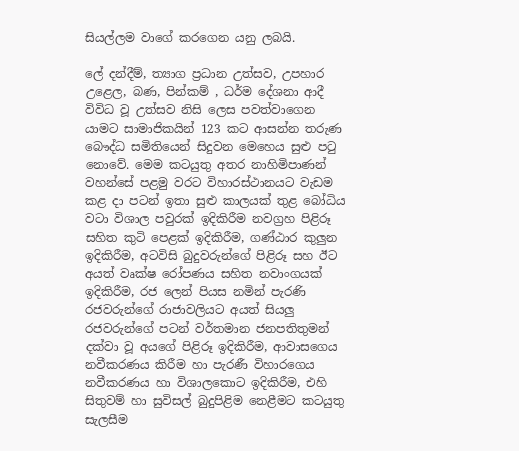සියල්ලම වාගේ කරගෙන යනු ලබයි.

ලේ දන්දීම්, ත්‍යාග ප්‍රධාන උත්සව, උපහාර උළෙල, බණ, පින්කම් , ධර්ම දේශනා ආදී විවිධ වූ උත්සව නිසි ලෙස පවත්වාගෙන යාමට සාමාජිකයින් 123 කට ආසන්න තරුණ බෞද්ධ සමිතියෙන් සිදුවන මෙහෙය සුළු පටු නොවේ. මෙම කටයුතු අතර නාහිමිපාණන් වහන්සේ පළමු වරට විහාරස්ථානයට වැඩම කළ දා පටන් ඉතා සුළු කාලයක් තුළ බෝධිය වටා විශාල පවුරක් ඉදිකිරීම නවග්‍රහ පිළිරූ සහිත කුටි පෙළක් ඉදිකිරීම, ගණ්ඨාර කුලුන ඉදිකිරීම, අටවිසි බුදුවරුන්ගේ පිළිරූ සහ ඊට අයත් වෘක්ෂ රෝපණය සහිත නවාංගයක් ඉදිකිරීම, රජ ලෙන් පියස නමින් පැරණි රජවරුන්ගේ රාජාවලියට අයත් සියලු රජවරුන්ගේ පටන් වර්තමාන ජනපතිතුමන් දක්වා වූ අයගේ පිළිරූ ඉදිකිරීම, ආවාසගෙය නවීකරණය කිරීම හා පැරණී විහාරගෙය නවීකරණය හා විශාලකොට ඉදිකිරීම, එහි සිතුවම් හා සුවිසල් බුදුපිළිම නෙළීමට කටයුතු සැලසීම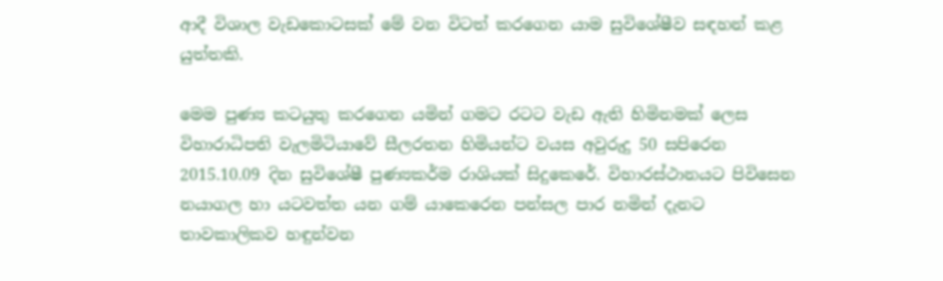ආදී විශාල වැඩකොටසක් මේ වන විටත් කරගෙන යාම සුවිශේෂීව සඳහන් කළ යුත්තකි.

මෙම පුණ්‍ය කටයුතු කරගෙන යමින් ගමට රටට වැඩ ඇති හිමිනමක් ලෙස විහාරාධිපති වැලමිටියාවේ සීලරතන හිමියන්ට වයස අවුරුදු 50 සපිරෙන 2015.10.09 දින සුවිශේෂී පුණ්‍යකර්ම රාශියක් සිදුකෙරේ. විහාරස්ථානයට පිවිසෙන නයාගල හා යටවත්ත යන ගම් යාකෙරෙන පන්සල පාර නමින් දැනට තාවකාලිකව හඳුන්වන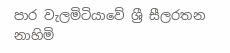පාර වැලමිටියාවේ ශ්‍රී සීලරතන නාහිමි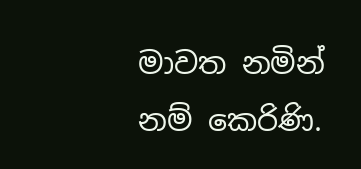මාවත නමින් නම් කෙරිණි.